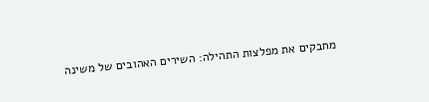מחבקים את מפלצות התהילה: השירים האהובים של משינה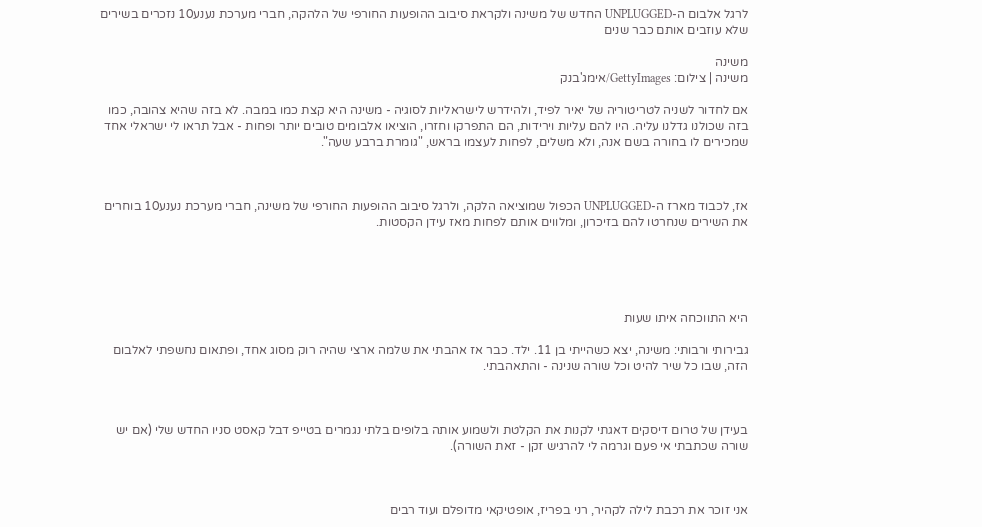לרגל אלבום ה-UNPLUGGED החדש של משינה ולקראת סיבוב ההופעות החורפי של הלהקה, חברי מערכת נענע10 נזכרים בשירים שלא עוזבים אותם כבר שנים

משינה
משינה | צילום: GettyImages/אימג'בנק

אם לחדור לשניה לטריטוריה של יאיר לפיד, ולהידרש לישראליות לסוגיה - משינה היא קצת כמו במבה. לא בזה שהיא צהובה, כמו בזה שכולנו גדלנו עליה. היו להם עליות וירידות, הם התפרקו וחזרו, הוציאו אלבומים טובים יותר ופחות - אבל תראו לי ישראלי אחד שמכירים לו בחורה בשם אנה, ולא משלים, לפחות לעצמו בראש, "גומרת ברבע שעה".



אז, לכבוד מארז ה-UNPLUGGED הכפול שמוציאה הלקה, ולרגל סיבוב ההופעות החורפי של משינה, חברי מערכת נענע10 בוחרים את השירים שנחרטו להם בזיכרון, ומלווים אותם לפחות מאז עידן הקסטות.





היא התווכחה איתו שעות

גבירותי ורבותי: משינה, יצא כשהייתי בן 11. ילד. כבר אז אהבתי את שלמה ארצי שהיה רוק מסוג אחד, ופתאום נחשפתי לאלבום הזה, שבו כל שיר להיט וכל שורה שנינה - והתאהבתי.



בעידן של טרום דיסקים דאגתי לקנות את הקלטת ולשמוע אותה בלופים בלתי נגמרים בטייפ דבל קאסט סניו החדש שלי (אם יש שורה שכתבתי אי פעם וגרמה לי להרגיש זקן - זאת השורה).



אני זוכר את רכבת לילה לקהיר, רני בפריז, אופטיקאי מדופלם ועוד רבים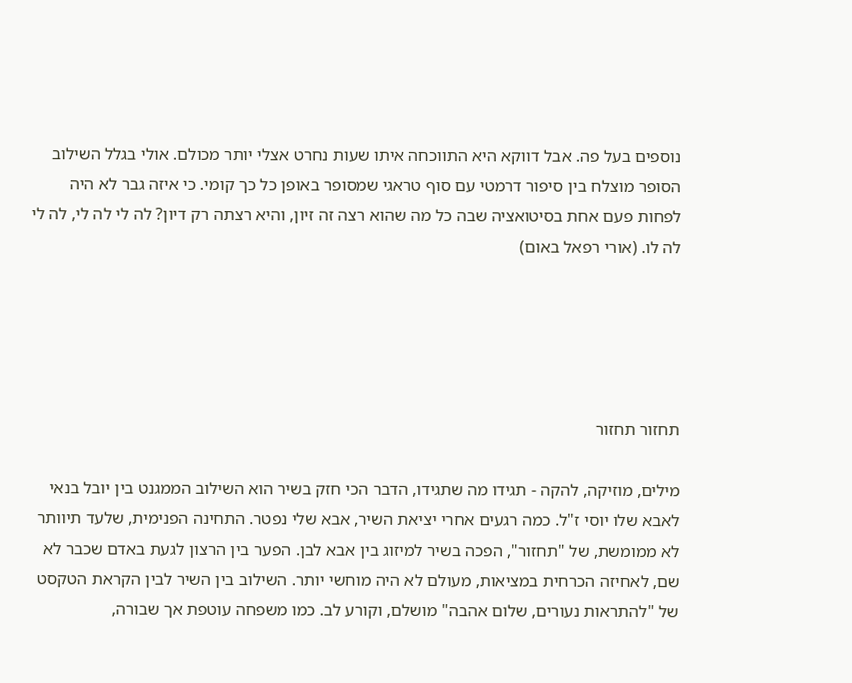נוספים בעל פה. אבל דווקא היא התווכחה איתו שעות נחרט אצלי יותר מכולם. אולי בגלל השילוב הסופר מוצלח בין סיפור דרמטי עם סוף טראגי שמסופר באופן כל כך קומי. כי איזה גבר לא היה לפחות פעם אחת בסיטואציה שבה כל מה שהוא רצה זה זיון, והיא רצתה רק דיון? לה לי לה לי, לה לי לה לו. (אורי רפאל באום)





תחזור תחזור

מילים, מוזיקה, להקה - תגידו מה שתגידו, הדבר הכי חזק בשיר הוא השילוב הממגנט בין יובל בנאי לאבא שלו יוסי ז"ל. כמה רגעים אחרי יציאת השיר, אבא שלי נפטר. התחינה הפנימית, שלעד תיוותר לא ממומשת, של "תחזור", הפכה בשיר למיזוג בין אבא לבן. הפער בין הרצון לגעת באדם שכבר לא שם, לאחיזה הכרחית במציאות, מעולם לא היה מוחשי יותר. השילוב בין השיר לבין הקראת הטקסט של "להתראות נעורים, שלום אהבה" מושלם, וקורע לב. כמו משפחה עוטפת אך שבורה,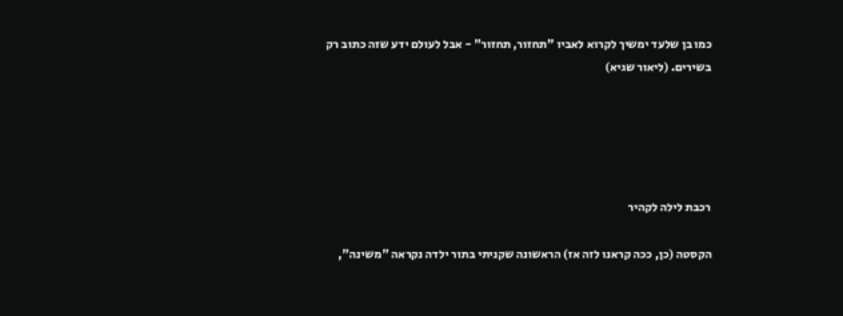כמו בן שלעד ימשיך לקרוא לאביו "תחזור, תחזור" - אבל לעולם ידע שזה כתוב רק בשירים. (ליאור שגיא)





רכבת לילה לקהיר

הקסטה (כן, ככה קראנו לזה אז) הראשונה שקניתי בתור ילדה נקראה "משינה",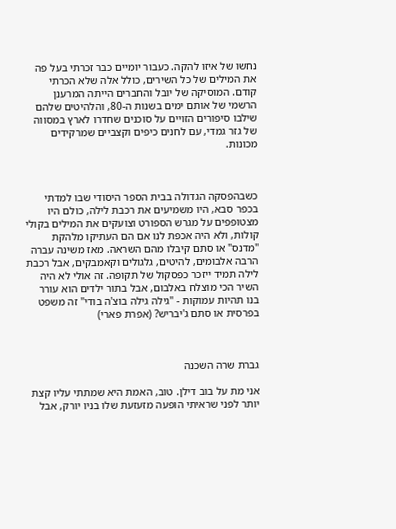נחשו של איזו להקה. כעבור יומיים כבר זכרתי בעל פה את המילים של כל השירים, כולל אלה שלא הכרתי קודם. המוסיקה של יובל והחברים הייתה המרענן הרשמי של אותם ימים בשנות ה-80, והלהיטים שלהם שילבו סיפורים הזויים על סוכנים שחדרו לארץ במסווה של גזר גמדי, עם לחנים כיפים וקצביים שמרקידים מכונות.



כשבהפסקה הגדולה בבית הספר היסודי שבו למדתי בכפר סבא, היו משמיעים את רכבת לילה, כולם היו מצטופפים על מגרש הספורט וצועקים את המילים בקולי קולות, ולא היה אכפת לנו אם הם העתיקו מלהקת "מדנס" או סתם קיבלו מהם השראה. מאז משינה עברה הרבה אלבומים, להיטים, גלגולים וקאמבקים, אבל רכבת לילה תמיד ייזכר כפסקול של תקופה. זה אולי לא היה השיר הכי מוצלח באלבום, אבל בתור ילדים הוא עורר בנו תהיות עמוקות - "גילה גילה בוצ'ה בודי" זה משפט בפרסית או סתם ג'יבריש? (אפרת פארי)



גברת שרה השכנה

אני מת על בוב דילן. טוב, האמת היא שמתתי עליו קצת יותר לפני שראיתי הופעה מזעזעת שלו בניו יורק, אבל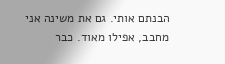הבנתם אותי. גם את משינה אני מחבב, אפילו מאוד. כבר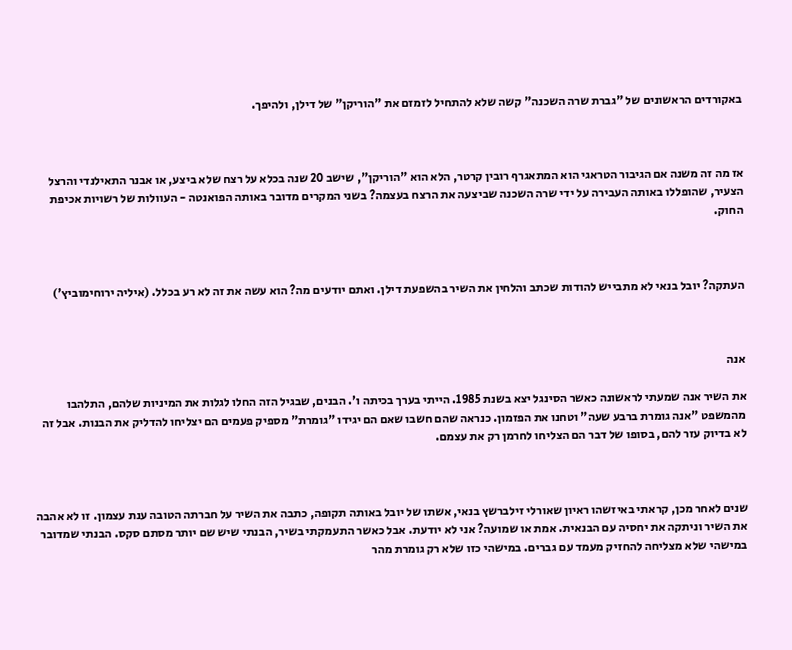באקורדים הראשונים של "גברת שרה השכנה" קשה שלא להתחיל לזמזם את "הוריקן" של דילן, ולהיפך.



אז מה זה משנה אם הגיבור הטראגי הוא המתאגרף רובין קרטר, הלא הוא "הוריקן", שישב 20 שנה בכלא על רצח שלא ביצע, או אבנר התאילנדי והרצל הצעיר, שהופללו באותה העבירה על ידי שרה השכנה שביצעה את הרצח בעצמה? בשני המקרים מדובר באותה הפואנטה - העוולות של רשויות אכיפת החוק.



העתקה? יובל בנאי לא מתבייש להודות שכתב והלחין את השיר בהשפעת דילן. ואתם יודעים מה? הוא עשה את זה לא רע בכלל. (איליה ירוחימוביץ')



אנה

את השיר אנה שמעתי לראשונה כאשר הסינגל יצא בשנת 1985. הייתי בערך בכיתה ו'. הבנים, שבגיל הזה החלו לגלות את המיניות שלהם, התלהבו מהמשפט "אנה גומרת ברבע שעה" וטחנו את הפזמון. כנראה שהם חשבו שאם הם יגידו "גומרת" מספיק פעמים הם יצליחו להדליק את הבנות. אבל זה לא בדיוק עזר להם, בסופו של דבר הם הצליחו לחרמן רק את עצמם.



שנים לאחר מכן, קראתי באיזשהו ראיון שאורלי זילברשץ בנאי, אשתו של יובל באותה תקופה, כתבה את השיר על חברתה הטובה ענת עצמון. זו לא אהבה את השיר וניתקה את יחסיה עם הבנאית. אמת או שמועה? אני לא יודעת. אבל כאשר התעמקתי בשיר, הבנתי שיש שם יותר מסתם סקס. הבנתי שמדובר במישהי שלא מצליחה להחזיק מעמד עם גברים. במישהי כזו שלא רק גומרת מהר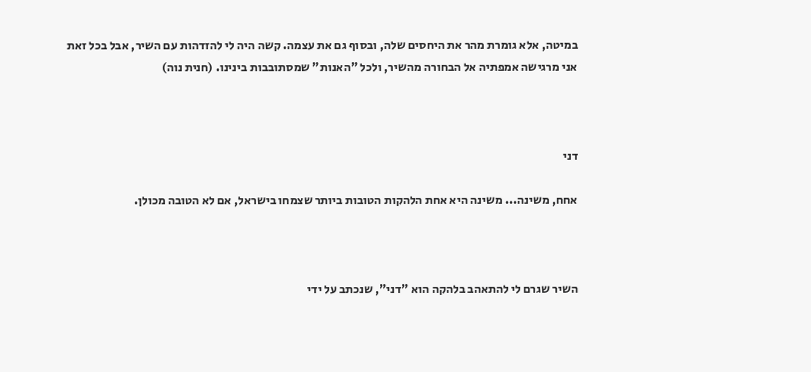במיטה, אלא גומרת מהר את היחסים שלה, ובסוף גם את עצמה. קשה היה לי להזדהות עם השיר, אבל בכל זאת אני מרגישה אמפתיה אל הבחורה מהשיר, ולכל "האנות" שמסתובבות בינינו. (חנית נוה)



דני

אחח, משינה... משינה היא אחת הלהקות הטובות ביותר שצמחו בישראל, אם לא הטובה מכולן.



השיר שגרם לי להתאהב בלהקה הוא "דני", שנכתב על ידי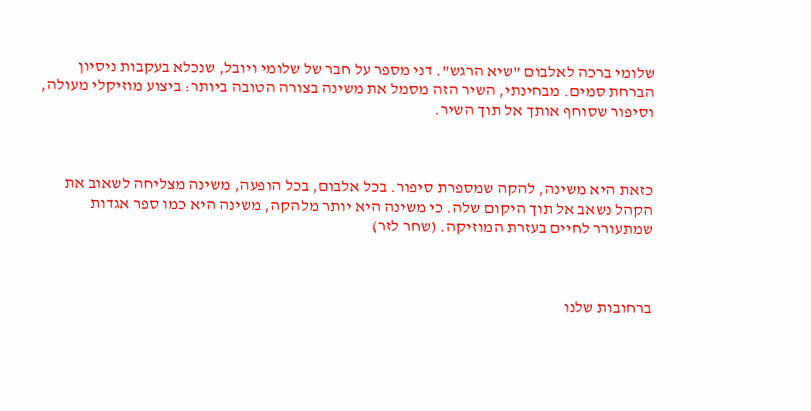שלומי ברכה לאלבום "שיא הרגש". דני מספר על חבר של שלומי ויובל, שנכלא בעקבות ניסיון הברחת סמים. מבחינתי, השיר הזה מסמל את משינה בצורה הטובה ביותר: ביצוע מוזיקלי מעולה, וסיפור שסוחף אותך אל תוך השיר.



כזאת היא משינה, להקה שמספרת סיפור. בכל אלבום, בכל הופעה, משינה מצליחה לשאוב את הקהל נשאב אל תוך היקום שלה. כי משינה היא יותר מלהקה, משינה היא כמו ספר אגדות שמתעורר לחיים בעזרת המוזיקה. (שחר לזר)



ברחובות שלנו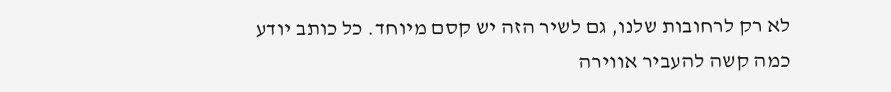לא רק לרחובות שלנו, גם לשיר הזה יש קסם מיוחד. כל כותב יודע כמה קשה להעביר אווירה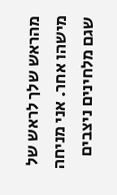מהראש שלך לראש של מישהו אחר. אני מניחה שגם מלחינים ניצבים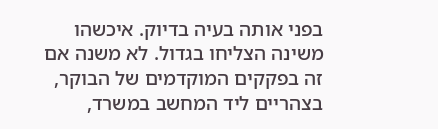בפני אותה בעיה בדיוק. איכשהו משינה הצליחו בגדול. לא משנה אם זה בפקקים המוקדמים של הבוקר, בצהריים ליד המחשב במשרד,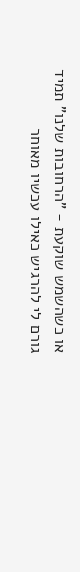או כשהשמש שוקעת - "הרחובות שלנו" תמיד גורם לי להרגיש כאילו עכשיו מאוחר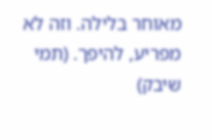מאוחר בלילה. וזה לא מפריע, להיפך. (תמי שיבק)